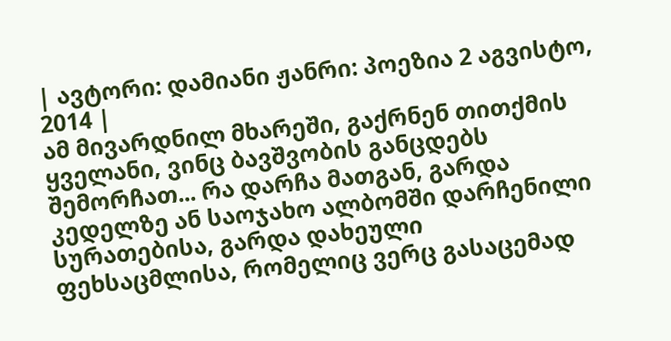| ავტორი: დამიანი ჟანრი: პოეზია 2 აგვისტო, 2014 |
ამ მივარდნილ მხარეში, გაქრნენ თითქმის ყველანი, ვინც ბავშვობის განცდებს შემორჩათ... რა დარჩა მათგან, გარდა კედელზე ან საოჯახო ალბომში დარჩენილი სურათებისა, გარდა დახეული ფეხსაცმლისა, რომელიც ვერც გასაცემად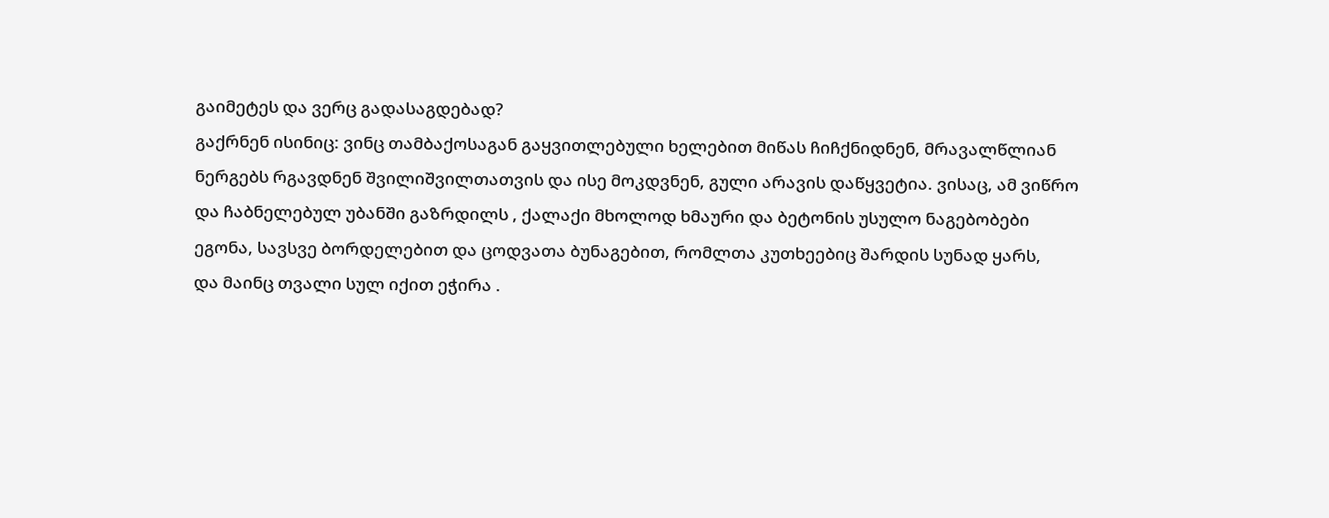გაიმეტეს და ვერც გადასაგდებად?
გაქრნენ ისინიც: ვინც თამბაქოსაგან გაყვითლებული ხელებით მიწას ჩიჩქნიდნენ, მრავალწლიან ნერგებს რგავდნენ შვილიშვილთათვის და ისე მოკდვნენ, გული არავის დაწყვეტია. ვისაც, ამ ვიწრო და ჩაბნელებულ უბანში გაზრდილს , ქალაქი მხოლოდ ხმაური და ბეტონის უსულო ნაგებობები ეგონა, სავსვე ბორდელებით და ცოდვათა ბუნაგებით, რომლთა კუთხეებიც შარდის სუნად ყარს,
და მაინც თვალი სულ იქით ეჭირა .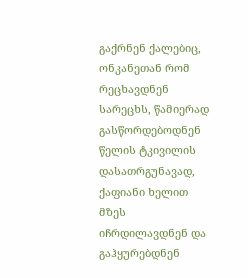გაქრნენ ქალებიც, ონკანეთან რომ რეცხავდნენ სარეცხს, წამიერად გასწორდებოდნენ წელის ტკივილის დასათრგუნავად, ქაფიანი ხელით მზეს იჩრდილავდნენ და გაჰყურებდნენ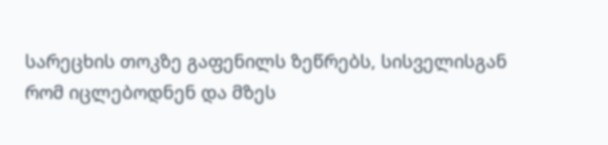სარეცხის თოკზე გაფენილს ზეწრებს, სისველისგან რომ იცლებოდნენ და მზეს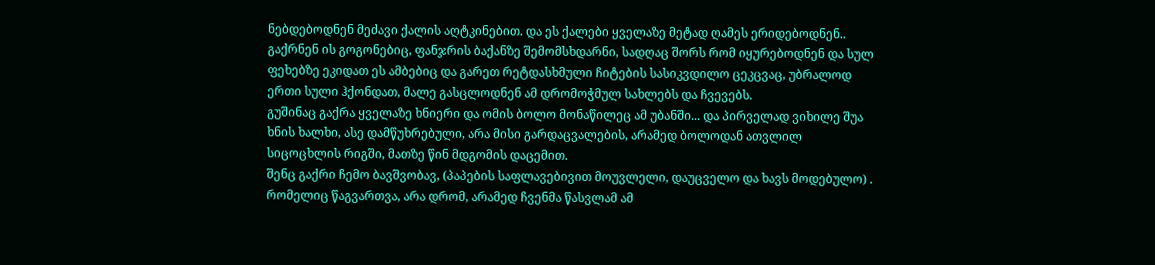ნებდებოდნენ მეძავი ქალის აღტკინებით. და ეს ქალები ყველაზე მეტად ღამეს ერიდებოდნენ..
გაქრნენ ის გოგონებიც, ფანჯრის ბაქანზე შემომსხდარნი, სადღაც შორს რომ იყურებოდნენ და სულ ფეხებზე ეკიდათ ეს ამბებიც და გარეთ რეტდასხმული ჩიტების სასიკვდილო ცეკცვაც, უბრალოდ ერთი სული ჰქონდათ, მალე გასცლოდნენ ამ დრომოჭმულ სახლებს და ჩვევებს.
გუშინაც გაქრა ყველაზე ხნიერი და ომის ბოლო მონაწილეც ამ უბანში... და პირველად ვიხილე შუა ხნის ხალხი, ასე დამწუხრებული, არა მისი გარდაცვალების, არამედ ბოლოდან ათვლილ სიცოცხლის რიგში, მათზე წინ მდგომის დაცემით.
შენც გაქრი ჩემო ბავშვობავ, (პაპების საფლავებივით მოუვლელი, დაუცველო და ხავს მოდებულო) . რომელიც წაგვართვა, არა დრომ, არამედ ჩვენმა წასვლამ ამ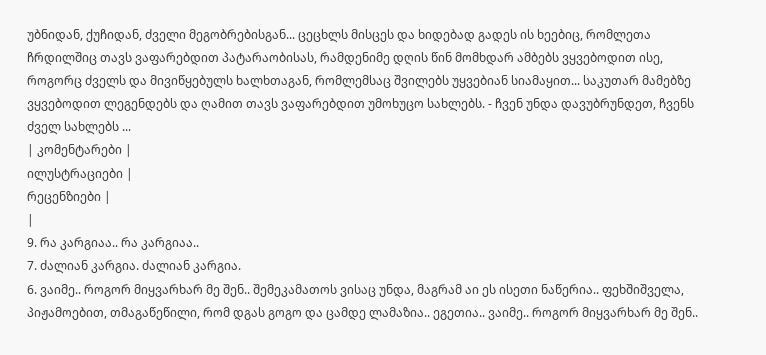უბნიდან, ქუჩიდან, ძველი მეგობრებისგან... ცეცხლს მისცეს და ხიდებად გადეს ის ხეებიც, რომლეთა ჩრდილშიც თავს ვაფარებდით პატარაობისას, რამდენიმე დღის წინ მომხდარ ამბებს ვყვებოდით ისე, როგორც ძველს და მივიწყებულს ხალხთაგან, რომლემსაც შვილებს უყვებიან სიამაყით... საკუთარ მამებზე ვყვებოდით ლეგენდებს და ღამით თავს ვაფარებდით უმოხუცო სახლებს. - ჩვენ უნდა დავუბრუნდეთ, ჩვენს ძველ სახლებს ...
| კომენტარები |
ილუსტრაციები |
რეცენზიები |
|
9. რა კარგიაა.. რა კარგიაა..
7. ძალიან კარგია. ძალიან კარგია.
6. ვაიმე.. როგორ მიყვარხარ მე შენ.. შემეკამათოს ვისაც უნდა, მაგრამ აი ეს ისეთი ნაწერია.. ფეხშიშველა, პიჟამოებით, თმაგაწეწილი, რომ დგას გოგო და ცამდე ლამაზია.. ეგეთია.. ვაიმე.. როგორ მიყვარხარ მე შენ..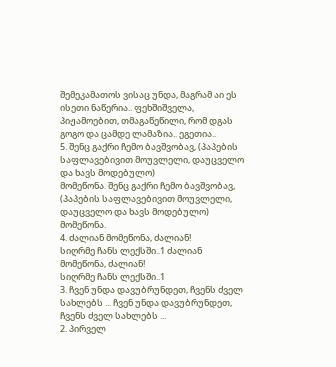შემეკამათოს ვისაც უნდა, მაგრამ აი ეს ისეთი ნაწერია.. ფეხშიშველა, პიჟამოებით, თმაგაწეწილი, რომ დგას გოგო და ცამდე ლამაზია.. ეგეთია..
5. შენც გაქრი ჩემო ბავშვობავ, (პაპების საფლავებივით მოუვლელი, დაუცველო და ხავს მოდებულო)
მომეწონა. შენც გაქრი ჩემო ბავშვობავ, (პაპების საფლავებივით მოუვლელი, დაუცველო და ხავს მოდებულო)
მომეწონა.
4. ძალიან მომეწონა, ძალიან!
სიღრმე ჩანს ლექსში..1 ძალიან მომეწონა, ძალიან!
სიღრმე ჩანს ლექსში..1
3. ჩვენ უნდა დავუბრუნდეთ, ჩვენს ძველ სახლებს ... ჩვენ უნდა დავუბრუნდეთ, ჩვენს ძველ სახლებს ...
2. პირველ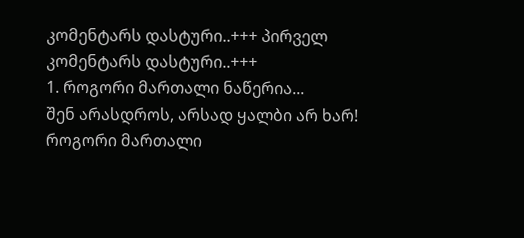კომენტარს დასტური..+++ პირველ კომენტარს დასტური..+++
1. როგორი მართალი ნაწერია...
შენ არასდროს, არსად ყალბი არ ხარ!
როგორი მართალი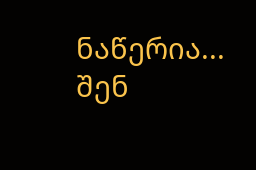ნაწერია...
შენ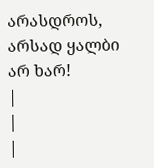არასდროს, არსად ყალბი არ ხარ!
|
|
|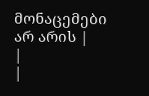მონაცემები არ არის |
|
|